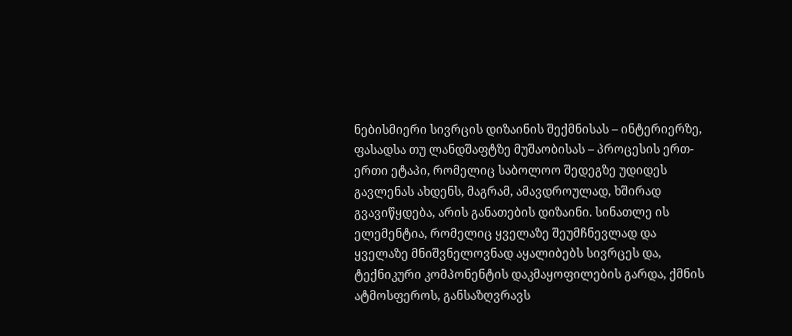ნებისმიერი სივრცის დიზაინის შექმნისას – ინტერიერზე, ფასადსა თუ ლანდშაფტზე მუშაობისას – პროცესის ერთ-ერთი ეტაპი, რომელიც საბოლოო შედეგზე უდიდეს გავლენას ახდენს, მაგრამ, ამავდროულად, ხშირად გვავიწყდება, არის განათების დიზაინი. სინათლე ის ელემენტია, რომელიც ყველაზე შეუმჩნევლად და ყველაზე მნიშვნელოვნად აყალიბებს სივრცეს და, ტექნიკური კომპონენტის დაკმაყოფილების გარდა, ქმნის ატმოსფეროს, განსაზღვრავს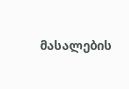მასალების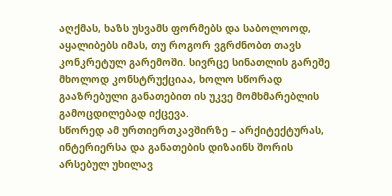აღქმას, ხაზს უსვამს ფორმებს და საბოლოოდ, აყალიბებს იმას, თუ როგორ ვგრძნობთ თავს კონკრეტულ გარემოში. სივრცე სინათლის გარეშე მხოლოდ კონსტრუქციაა, ხოლო სწორად გააზრებული განათებით ის უკვე მომხმარებლის გამოცდილებად იქცევა.
სწორედ ამ ურთიერთკავშირზე – არქიტექტურას, ინტერიერსა და განათების დიზაინს შორის არსებულ უხილავ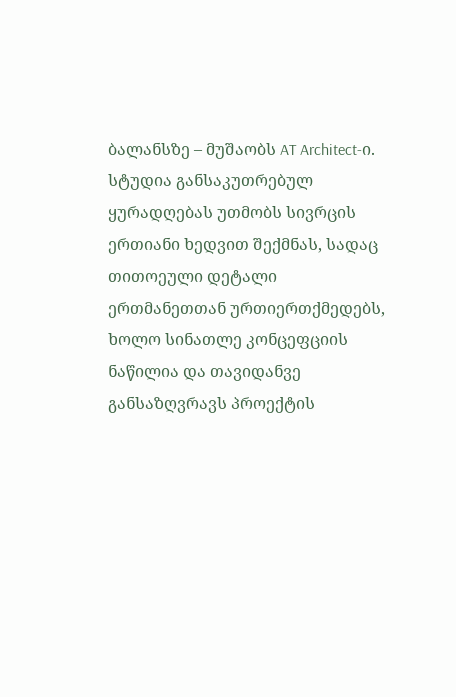ბალანსზე – მუშაობს AT Architect-ი. სტუდია განსაკუთრებულ ყურადღებას უთმობს სივრცის ერთიანი ხედვით შექმნას, სადაც თითოეული დეტალი ერთმანეთთან ურთიერთქმედებს, ხოლო სინათლე კონცეფციის ნაწილია და თავიდანვე განსაზღვრავს პროექტის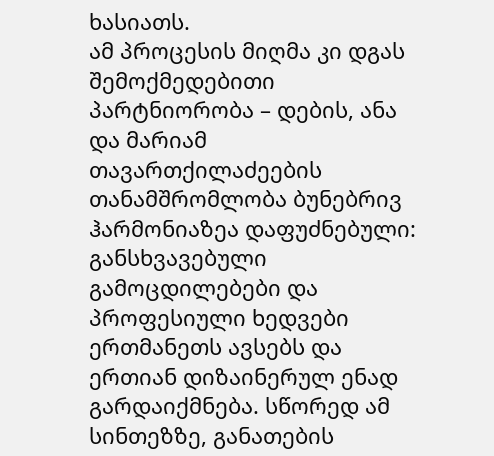ხასიათს.
ამ პროცესის მიღმა კი დგას შემოქმედებითი პარტნიორობა – დების, ანა და მარიამ თავართქილაძეების თანამშრომლობა ბუნებრივ ჰარმონიაზეა დაფუძნებული: განსხვავებული გამოცდილებები და პროფესიული ხედვები ერთმანეთს ავსებს და ერთიან დიზაინერულ ენად გარდაიქმნება. სწორედ ამ სინთეზზე, განათების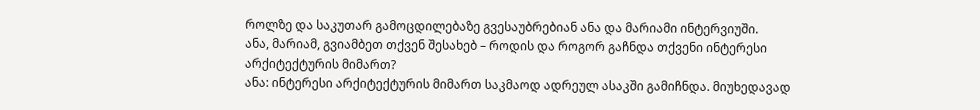როლზე და საკუთარ გამოცდილებაზე გვესაუბრებიან ანა და მარიამი ინტერვიუში.
ანა, მარიამ, გვიამბეთ თქვენ შესახებ – როდის და როგორ გაჩნდა თქვენი ინტერესი არქიტექტურის მიმართ?
ანა: ინტერესი არქიტექტურის მიმართ საკმაოდ ადრეულ ასაკში გამიჩნდა. მიუხედავად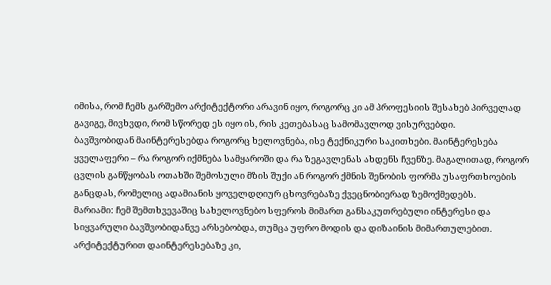იმისა, რომ ჩემს გარშემო არქიტექტორი არავინ იყო, როგორც კი ამ პროფესიის შესახებ პირველად გავიგე, მივხვდი, რომ სწორედ ეს იყო ის, რის კეთებასაც სამომავლოდ ვისურვებდი.
ბავშვობიდან მაინტერესებდა როგორც ხელოვნება, ისე ტექნიკური საკითხები. მაინტერესება ყველაფერი – რა როგორ იქმნება სამყაროში და რა ზეგავლენას ახდენს ჩვენზე. მაგალითად, როგორ ცვლის განწყობას ოთახში შემოსული მზის შუქი ან როგორ ქმნის შენობის ფორმა უსაფრთხოების განცდას, რომელიც ადამიანის ყოველდღიურ ცხოვრებაზე ქვეცნობიერად ზემოქმედებს.
მარიამი: ჩემ შემთხვევაშიც სახელოვნებო სფეროს მიმართ განსაკუთრებული ინტერესი და სიყვარული ბავშვობიდანვე არსებობდა, თუმცა უფრო მოდის და დიზაინის მიმართულებით. არქიტექტურით დაინტერესებაზე კი,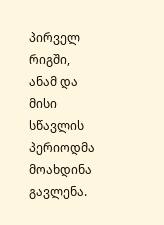პირველ რიგში, ანამ და მისი სწავლის პერიოდმა მოახდინა გავლენა.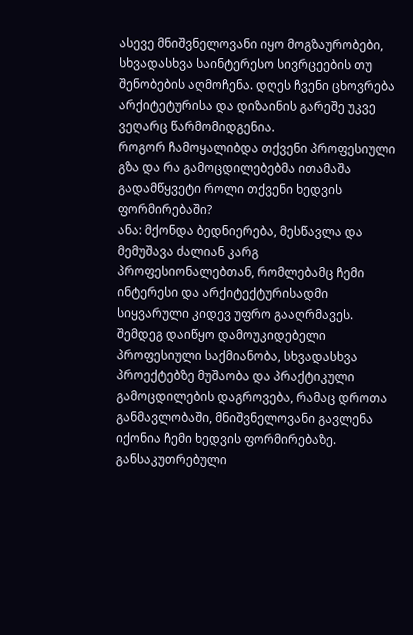ასევე მნიშვნელოვანი იყო მოგზაურობები, სხვადასხვა საინტერესო სივრცეების თუ შენობების აღმოჩენა. დღეს ჩვენი ცხოვრება არქიტეტურისა და დიზაინის გარეშე უკვე ვეღარც წარმომიდგენია.
როგორ ჩამოყალიბდა თქვენი პროფესიული გზა და რა გამოცდილებებმა ითამაშა გადამწყვეტი როლი თქვენი ხედვის ფორმირებაში?
ანა: მქონდა ბედნიერება, მესწავლა და მემუშავა ძალიან კარგ პროფესიონალებთან, რომლებამც ჩემი ინტერესი და არქიტექტურისადმი სიყვარული კიდევ უფრო გააღრმავეს. შემდეგ დაიწყო დამოუკიდებელი პროფესიული საქმიანობა, სხვადასხვა პროექტებზე მუშაობა და პრაქტიკული გამოცდილების დაგროვება, რამაც დროთა განმავლობაში, მნიშვნელოვანი გავლენა იქონია ჩემი ხედვის ფორმირებაზე. განსაკუთრებული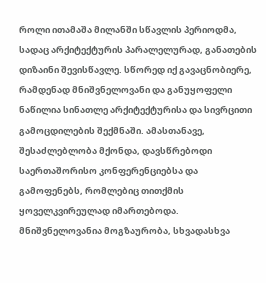როლი ითამაშა მილანში სწავლის პერიოდმა, სადაც არქიტექტურის პარალელურად, განათების დიზაინი შევისწავლე. სწორედ იქ გავაცნობიერე, რამდენად მნიშვნელოვანი და განუყოფელი ნაწილია სინათლე არქიტექტურისა და სივრცითი გამოცდილების შექმნაში. ამასთანავე, შესაძლებლობა მქონდა, დავსწრებოდი საერთაშორისო კონფერენციებსა და გამოფენებს, რომლებიც თითქმის ყოველკვირეულად იმართებოდა.
მნიშვნელოვანია მოგზაურობა, სხვადასხვა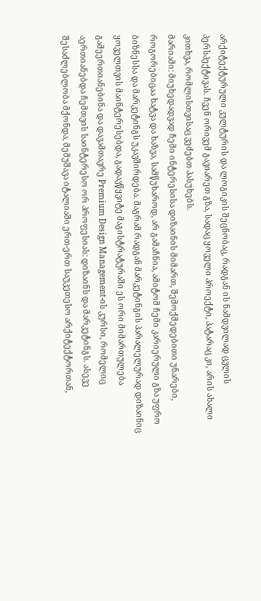არქიტექტურული კულტურის და ლოგიკის შეცნობაც, რადგან ის ნამდვილად ცვლის პერსპექტივას. ჩვენ ორივემ გავიარეთ გზა, სადაც ყოველი პროექტი, პატარაც კი, არის ახალი კითხვა, რომლისთვისაც ვეძებთ პასუხებს.
მარიამი: მიუხედადვად ჩემი ინტერესისა დიზაინის მიმართ, შემოქმედებითი უნარები, როგორებიცაა ხატვა და ხაზვა, სამწუხაროდ, არ გამაჩნია, ამიტომ ჩემი კარიერული გზა უფრო ბიზნესსა და მარკეტინგს უკავშირდება. მაგრამ რადგან მარკეტინგის პარალელურად დიზაინიც ყოველთვის მაინტერესებდა, გადავწყვიტე მაგისტრატურაში ეს ორი მიმართულება გამეერთიანებინა და დავამთავრე Premium Design Management-ის კურსი, რომელიც აერთიანებდა ჩემთვის საინტერესო ორ პროფესიას: დიზაინს და მარკეტინგს. ასევე შესაძლებლობა მქონდა, მემუშავა იტალიაში ერთ-ერთ საუკეთესო არქიტექტორთან,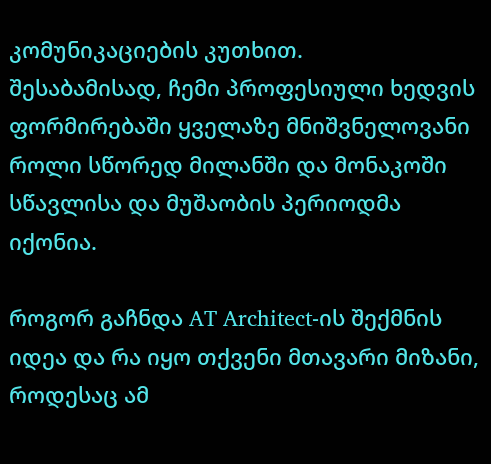კომუნიკაციების კუთხით.
შესაბამისად, ჩემი პროფესიული ხედვის ფორმირებაში ყველაზე მნიშვნელოვანი როლი სწორედ მილანში და მონაკოში სწავლისა და მუშაობის პერიოდმა იქონია.

როგორ გაჩნდა AT Architect-ის შექმნის იდეა და რა იყო თქვენი მთავარი მიზანი, როდესაც ამ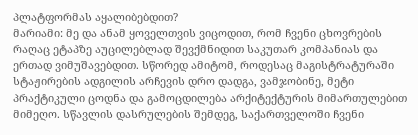პლატფორმას აყალიბებდით?
მარიამი: მე და ანამ ყოველთვის ვიცოდით, რომ ჩვენი ცხოვრების რაღაც ეტაპზე აუცილებლად შევქმნიდით საკუთარ კომპანიას და ერთად ვიმუშავებდით. სწორედ ამიტომ, როდესაც მაგისტრატურაში სტაჟირების ადგილის არჩევის დრო დადგა, ვამჯობინე, მეტი პრაქტიკული ცოდნა და გამოცდილება არქიტექტურის მიმართულებით მიმეღო. სწავლის დასრულების შემდეგ, საქართველოში ჩვენი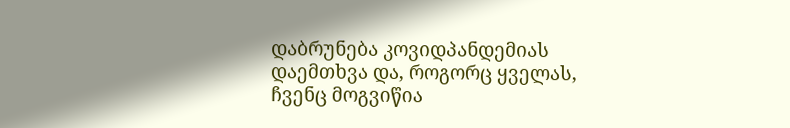დაბრუნება კოვიდპანდემიას დაემთხვა და, როგორც ყველას, ჩვენც მოგვიწია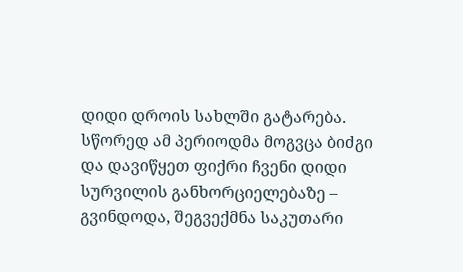დიდი დროის სახლში გატარება. სწორედ ამ პერიოდმა მოგვცა ბიძგი და დავიწყეთ ფიქრი ჩვენი დიდი სურვილის განხორციელებაზე – გვინდოდა, შეგვექმნა საკუთარი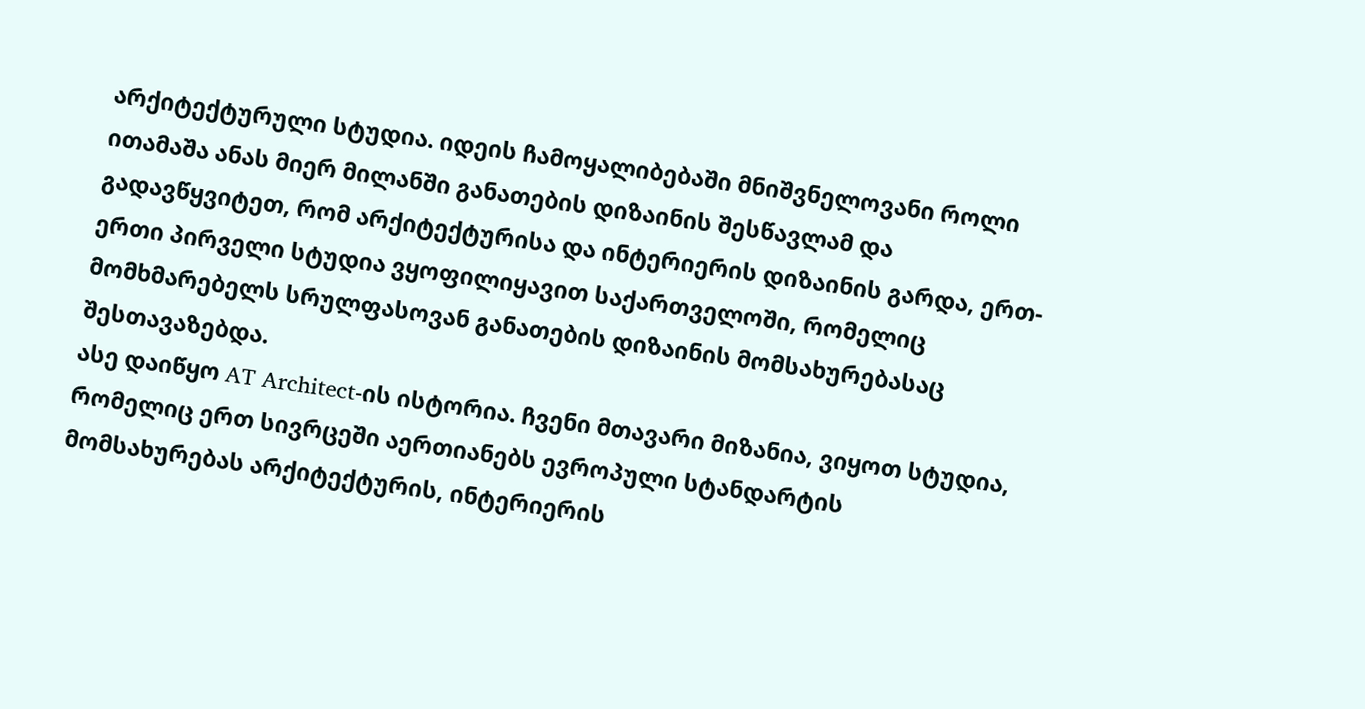არქიტექტურული სტუდია. იდეის ჩამოყალიბებაში მნიშვნელოვანი როლი ითამაშა ანას მიერ მილანში განათების დიზაინის შესწავლამ და გადავწყვიტეთ, რომ არქიტექტურისა და ინტერიერის დიზაინის გარდა, ერთ-ერთი პირველი სტუდია ვყოფილიყავით საქართველოში, რომელიც მომხმარებელს სრულფასოვან განათების დიზაინის მომსახურებასაც შესთავაზებდა.
ასე დაიწყო AT Architect-ის ისტორია. ჩვენი მთავარი მიზანია, ვიყოთ სტუდია, რომელიც ერთ სივრცეში აერთიანებს ევროპული სტანდარტის მომსახურებას არქიტექტურის, ინტერიერის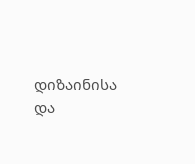დიზაინისა და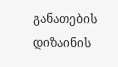განათების დიზაინის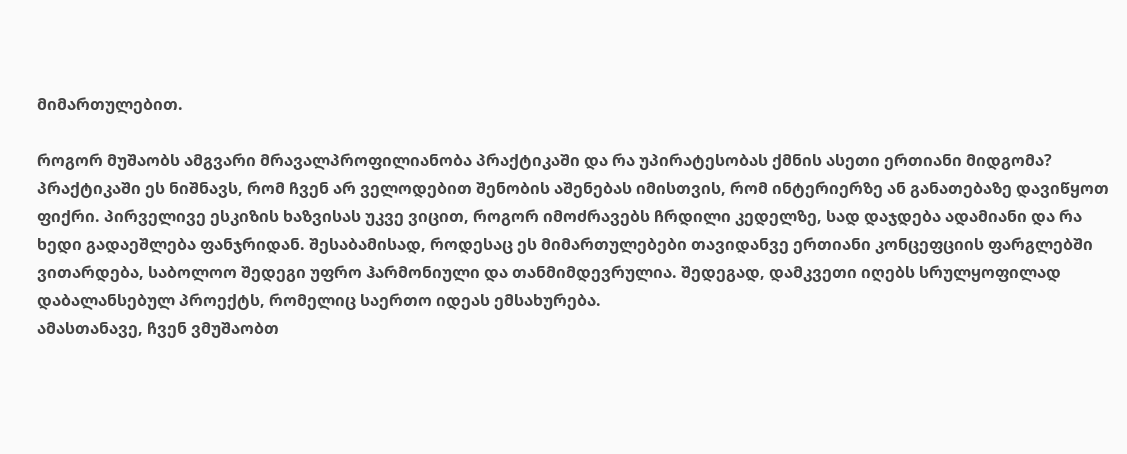მიმართულებით.

როგორ მუშაობს ამგვარი მრავალპროფილიანობა პრაქტიკაში და რა უპირატესობას ქმნის ასეთი ერთიანი მიდგომა?
პრაქტიკაში ეს ნიშნავს, რომ ჩვენ არ ველოდებით შენობის აშენებას იმისთვის, რომ ინტერიერზე ან განათებაზე დავიწყოთ ფიქრი. პირველივე ესკიზის ხაზვისას უკვე ვიცით, როგორ იმოძრავებს ჩრდილი კედელზე, სად დაჯდება ადამიანი და რა ხედი გადაეშლება ფანჯრიდან. შესაბამისად, როდესაც ეს მიმართულებები თავიდანვე ერთიანი კონცეფციის ფარგლებში ვითარდება, საბოლოო შედეგი უფრო ჰარმონიული და თანმიმდევრულია. შედეგად, დამკვეთი იღებს სრულყოფილად დაბალანსებულ პროექტს, რომელიც საერთო იდეას ემსახურება.
ამასთანავე, ჩვენ ვმუშაობთ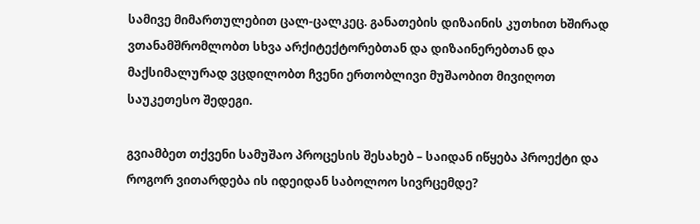სამივე მიმართულებით ცალ-ცალკეც. განათების დიზაინის კუთხით ხშირად ვთანამშრომლობთ სხვა არქიტექტორებთან და დიზაინერებთან და მაქსიმალურად ვცდილობთ ჩვენი ერთობლივი მუშაობით მივიღოთ საუკეთესო შედეგი.

გვიამბეთ თქვენი სამუშაო პროცესის შესახებ – საიდან იწყება პროექტი და როგორ ვითარდება ის იდეიდან საბოლოო სივრცემდე?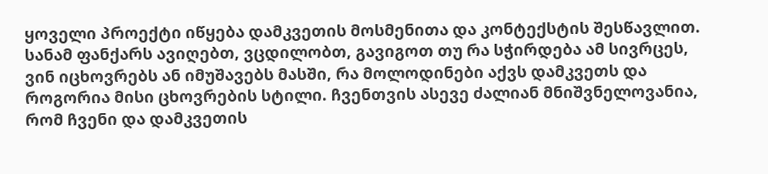ყოველი პროექტი იწყება დამკვეთის მოსმენითა და კონტექსტის შესწავლით. სანამ ფანქარს ავიღებთ, ვცდილობთ, გავიგოთ თუ რა სჭირდება ამ სივრცეს, ვინ იცხოვრებს ან იმუშავებს მასში, რა მოლოდინები აქვს დამკვეთს და როგორია მისი ცხოვრების სტილი. ჩვენთვის ასევე ძალიან მნიშვნელოვანია, რომ ჩვენი და დამკვეთის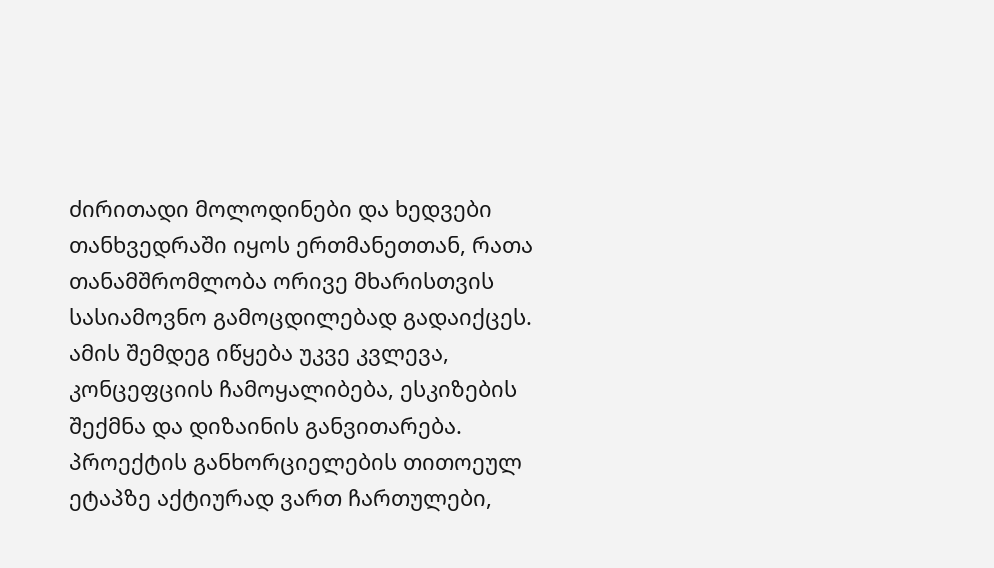ძირითადი მოლოდინები და ხედვები თანხვედრაში იყოს ერთმანეთთან, რათა თანამშრომლობა ორივე მხარისთვის სასიამოვნო გამოცდილებად გადაიქცეს.
ამის შემდეგ იწყება უკვე კვლევა, კონცეფციის ჩამოყალიბება, ესკიზების შექმნა და დიზაინის განვითარება. პროექტის განხორციელების თითოეულ ეტაპზე აქტიურად ვართ ჩართულები,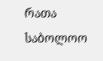რათა საბოლოო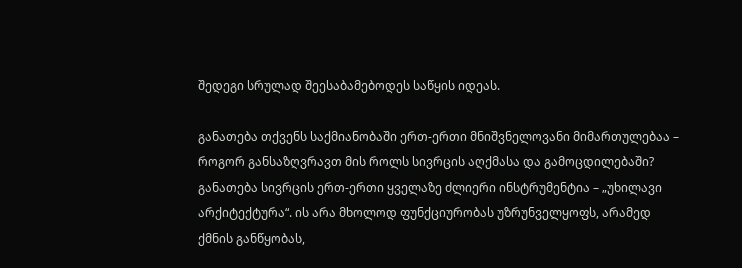შედეგი სრულად შეესაბამებოდეს საწყის იდეას.

განათება თქვენს საქმიანობაში ერთ-ერთი მნიშვნელოვანი მიმართულებაა – როგორ განსაზღვრავთ მის როლს სივრცის აღქმასა და გამოცდილებაში?
განათება სივრცის ერთ-ერთი ყველაზე ძლიერი ინსტრუმენტია – „უხილავი არქიტექტურა“. ის არა მხოლოდ ფუნქციურობას უზრუნველყოფს, არამედ ქმნის განწყობას,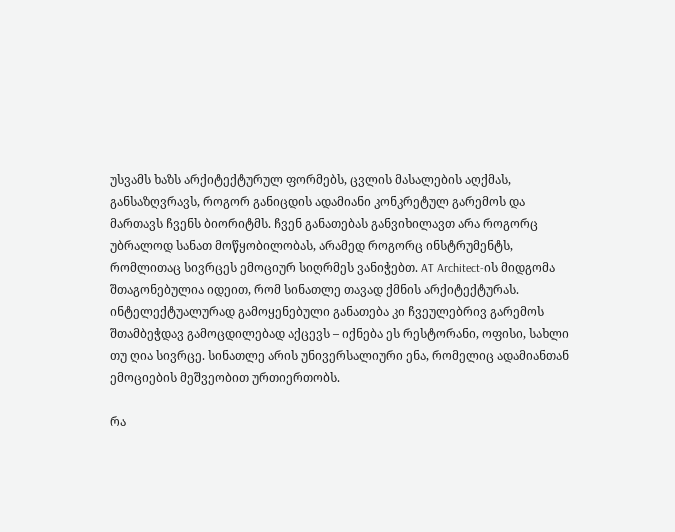უსვამს ხაზს არქიტექტურულ ფორმებს, ცვლის მასალების აღქმას, განსაზღვრავს, როგორ განიცდის ადამიანი კონკრეტულ გარემოს და მართავს ჩვენს ბიორიტმს. ჩვენ განათებას განვიხილავთ არა როგორც უბრალოდ სანათ მოწყობილობას, არამედ როგორც ინსტრუმენტს, რომლითაც სივრცეს ემოციურ სიღრმეს ვანიჭებთ. AT Architect-ის მიდგომა შთაგონებულია იდეით, რომ სინათლე თავად ქმნის არქიტექტურას. ინტელექტუალურად გამოყენებული განათება კი ჩვეულებრივ გარემოს შთამბეჭდავ გამოცდილებად აქცევს – იქნება ეს რესტორანი, ოფისი, სახლი თუ ღია სივრცე. სინათლე არის უნივერსალიური ენა, რომელიც ადამიანთან ემოციების მეშვეობით ურთიერთობს.

რა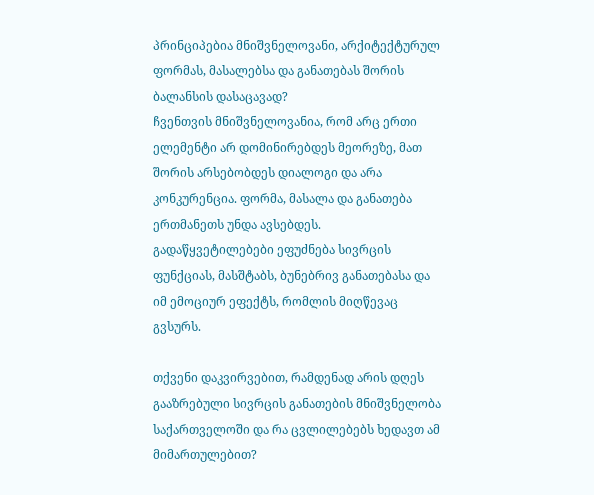პრინციპებია მნიშვნელოვანი, არქიტექტურულ ფორმას, მასალებსა და განათებას შორის ბალანსის დასაცავად?
ჩვენთვის მნიშვნელოვანია, რომ არც ერთი ელემენტი არ დომინირებდეს მეორეზე, მათ შორის არსებობდეს დიალოგი და არა კონკურენცია. ფორმა, მასალა და განათება ერთმანეთს უნდა ავსებდეს. გადაწყვეტილებები ეფუძნება სივრცის ფუნქციას, მასშტაბს, ბუნებრივ განათებასა და იმ ემოციურ ეფექტს, რომლის მიღწევაც გვსურს.

თქვენი დაკვირვებით, რამდენად არის დღეს გააზრებული სივრცის განათების მნიშვნელობა საქართველოში და რა ცვლილებებს ხედავთ ამ მიმართულებით?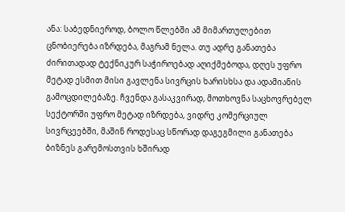ანა: საბედნიეროდ, ბოლო წლებში ამ მიმართულებით ცნობიერება იზრდება, მაგრამ ნელა. თუ ადრე განათება ძირითადად ტექნიკურ საჭიროებად აღიქმებოდა, დღეს უფრო მეტად ესმით მისი გავლენა სივრცის ხარისხსა და ადამიანის გამოცდილებაზე. ჩვენდა გასაკვირად, მოთხოვნა საცხოვრებელ სექტორში უფრო მეტად იზრდება, ვიდრე კომერციულ სივრცეებში, მაშინ როდესაც სწორად დაგეგმილი განათება ბიზნეს გარემოსთვის ხშირად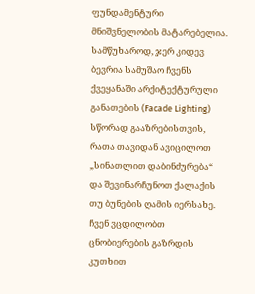ფუნდამენტური მნიშვნელობის მატარებელია. სამწუხაროდ, ჯერ კიდევ ბევრია სამუშაო ჩვენს ქვეყანაში არქიტექტურული განათების (Facade Lighting) სწორად გააზრებისთვის, რათა თავიდან ავიცილოთ „სინათლით დაბინძურება“ და შევინარჩუნოთ ქალაქის თუ ბუნების ღამის იერსახე.
ჩვენ ვცდილობთ ცნობიერების გაზრდის კუთხით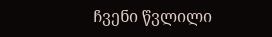ჩვენი წვლილი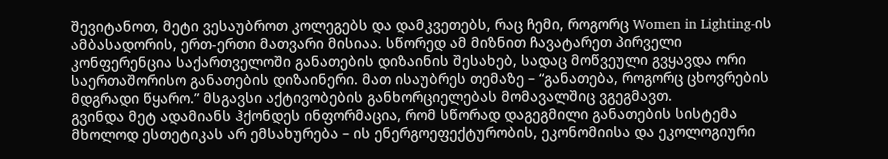შევიტანოთ, მეტი ვესაუბროთ კოლეგებს და დამკვეთებს, რაც ჩემი, როგორც Women in Lighting-ის ამბასადორის, ერთ-ერთი მათვარი მისიაა. სწორედ ამ მიზნით ჩავატარეთ პირველი კონფერენცია საქართველოში განათების დიზაინის შესახებ, სადაც მოწვეული გვყავდა ორი საერთაშორისო განათების დიზაინერი. მათ ისაუბრეს თემაზე – “განათება, როგორც ცხოვრების მდგრადი წყარო.” მსგავსი აქტივობების განხორციელებას მომავალშიც ვგეგმავთ.
გვინდა მეტ ადამიანს ჰქონდეს ინფორმაცია, რომ სწორად დაგეგმილი განათების სისტემა მხოლოდ ესთეტიკას არ ემსახურება – ის ენერგოეფექტურობის, ეკონომიისა და ეკოლოგიური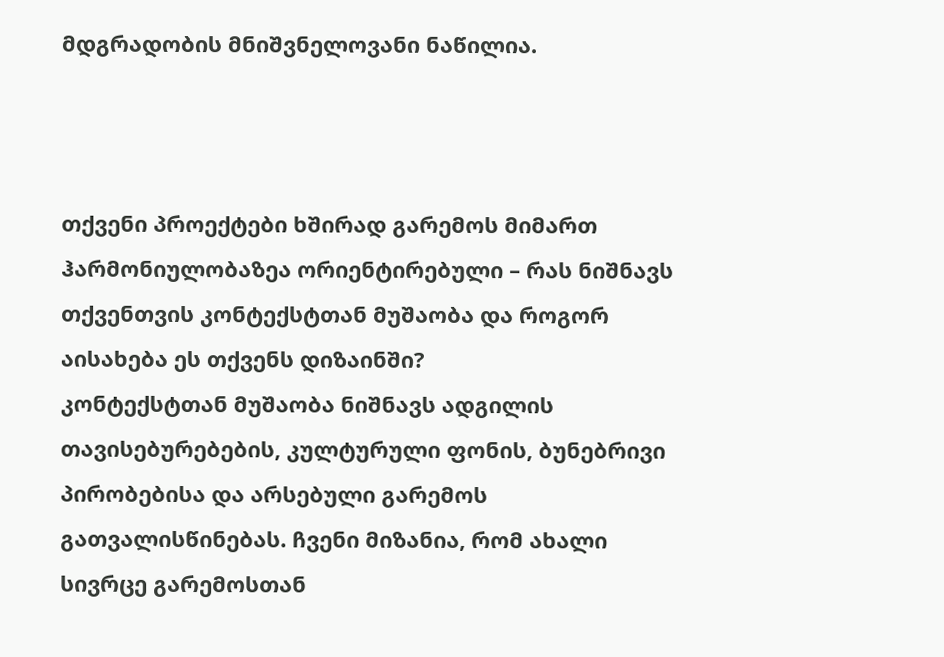მდგრადობის მნიშვნელოვანი ნაწილია.



თქვენი პროექტები ხშირად გარემოს მიმართ ჰარმონიულობაზეა ორიენტირებული – რას ნიშნავს თქვენთვის კონტექსტთან მუშაობა და როგორ აისახება ეს თქვენს დიზაინში?
კონტექსტთან მუშაობა ნიშნავს ადგილის თავისებურებების, კულტურული ფონის, ბუნებრივი პირობებისა და არსებული გარემოს გათვალისწინებას. ჩვენი მიზანია, რომ ახალი სივრცე გარემოსთან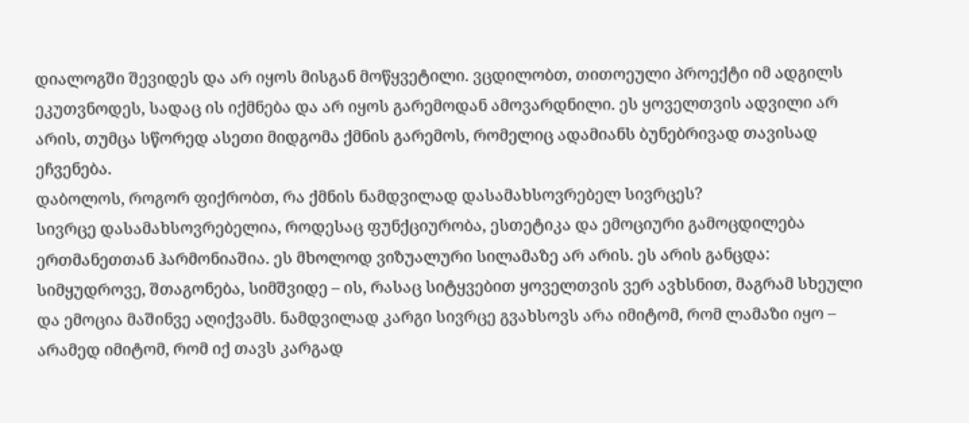დიალოგში შევიდეს და არ იყოს მისგან მოწყვეტილი. ვცდილობთ, თითოეული პროექტი იმ ადგილს ეკუთვნოდეს, სადაც ის იქმნება და არ იყოს გარემოდან ამოვარდნილი. ეს ყოველთვის ადვილი არ არის, თუმცა სწორედ ასეთი მიდგომა ქმნის გარემოს, რომელიც ადამიანს ბუნებრივად თავისად ეჩვენება.
დაბოლოს, როგორ ფიქრობთ, რა ქმნის ნამდვილად დასამახსოვრებელ სივრცეს?
სივრცე დასამახსოვრებელია, როდესაც ფუნქციურობა, ესთეტიკა და ემოციური გამოცდილება ერთმანეთთან ჰარმონიაშია. ეს მხოლოდ ვიზუალური სილამაზე არ არის. ეს არის განცდა: სიმყუდროვე, შთაგონება, სიმშვიდე – ის, რასაც სიტყვებით ყოველთვის ვერ ავხსნით, მაგრამ სხეული და ემოცია მაშინვე აღიქვამს. ნამდვილად კარგი სივრცე გვახსოვს არა იმიტომ, რომ ლამაზი იყო – არამედ იმიტომ, რომ იქ თავს კარგად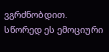ვგრძნობდით. სწორედ ეს ემოციური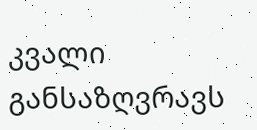კვალი განსაზღვრავს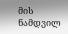მის ნამდვილ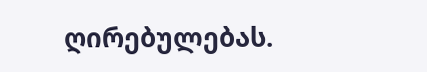ღირებულებას.